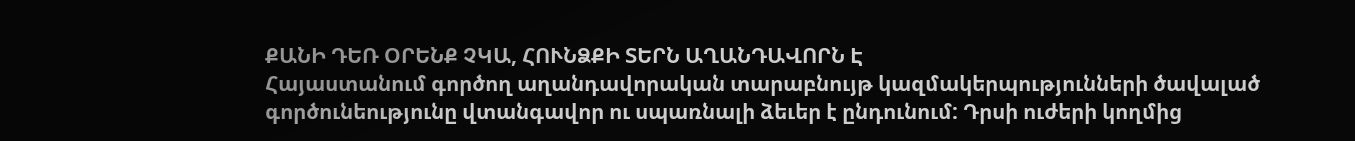ՔԱՆԻ ԴԵՌ ՕՐԵՆՔ ՉԿԱ, ՀՈՒՆՁՔԻ ՏԵՐՆ ԱՂԱՆԴԱՎՈՐՆ Է
Հայաստանում գործող աղանդավորական տարաբնույթ կազմակերպությունների ծավալած գործունեությունը վտանգավոր ու սպառնալի ձեւեր է ընդունում: Դրսի ուժերի կողմից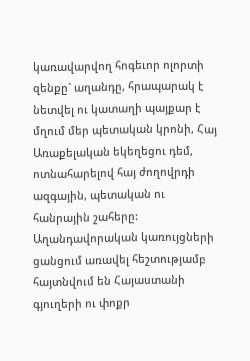կառավարվող հոգեւոր ոլորտի զենքը` աղանդը, հրապարակ է նետվել ու կատաղի պայքար է մղում մեր պետական կրոնի, Հայ Առաքելական եկեղեցու դեմ, ոտնահարելով հայ ժողովրդի ազգային, պետական ու հանրային շահերը:
Աղանդավորական կառույցների ցանցում առավել հեշտությամբ հայտնվում են Հայաստանի գյուղերի ու փոքր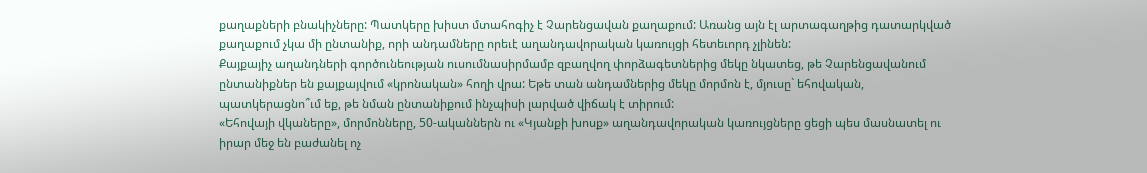քաղաքների բնակիչները: Պատկերը խիստ մտահոգիչ է Չարենցավան քաղաքում: Առանց այն էլ արտագաղթից դատարկված քաղաքում չկա մի ընտանիք, որի անդամները որեւէ աղանդավորական կառույցի հետեւորդ չլինեն:
Քայքայիչ աղանդների գործունեության ուսումնասիրմամբ զբաղվող փորձագետներից մեկը նկատեց, թե Չարենցավանում ընտանիքներ են քայքայվում «կրոնական» հողի վրա: Եթե տան անդամներից մեկը մորմոն է, մյուսը` եհովական, պատկերացնո՞ւմ եք, թե նման ընտանիքում ինչպիսի լարված վիճակ է տիրում:
«Եհովայի վկաները», մորմոնները, 50-ականներն ու «Կյանքի խոսք» աղանդավորական կառույցները ցեցի պես մասնատել ու իրար մեջ են բաժանել ոչ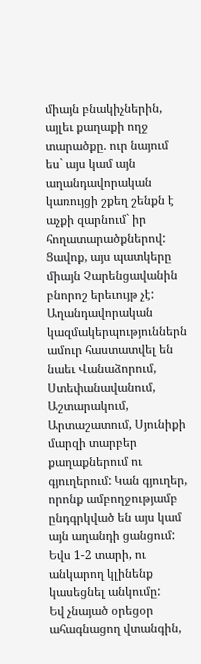միայն բնակիչներին, այլեւ քաղաքի ողջ տարածքը. ուր նայում ես` այս կամ այն աղանդավորական կառույցի շքեղ շենքն է աչքի զարնում` իր հողատարածքներով:
Ցավոք, այս պատկերը միայն Չարենցավանին բնորոշ երեւույթ չէ: Աղանդավորական կազմակերպություններն ամուր հաստատվել են նաեւ Վանաձորում, Ստեփանավանում, Աշտարակում, Արտաշատում, Սյունիքի մարզի տարբեր քաղաքներում ու գյուղերում: Կան գյուղեր, որոնք ամբողջությամբ ընդգրկված են այս կամ այն աղանդի ցանցում: Եվս 1-2 տարի, ու անկարող կլինենք կասեցնել անկումը:
Եվ չնայած օրեցօր ահագնացող վտանգին,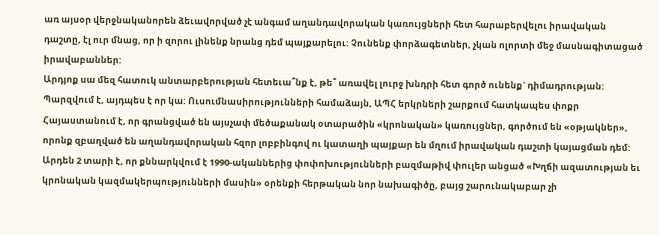առ այսօր վերջնականորեն ձեւավորված չէ անգամ աղանդավորական կառույցների հետ հարաբերվելու իրավական դաշտը, էլ ուր մնաց, որ ի զորու լինենք նրանց դեմ պայքարելու: Չունենք փորձագետներ, չկան ոլորտի մեջ մասնագիտացած իրավաբաններ:
Արդյոք սա մեզ հատուկ անտարբերության հետեւա՞նք է, թե՞ առավել լուրջ խնդրի հետ գործ ունենք` դիմադրության: Պարզվում է, այդպես է որ կա: Ուսումնասիրությունների համաձայն, ԱՊՀ երկրների շարքում հատկապես փոքր Հայաստանում է, որ գրանցված են այսչափ մեծաքանակ օտարածին «կրոնական» կառույցներ, գործում են «օթյակներ», որոնք զբաղված են աղանդավորական հզոր լոբբինգով ու կատաղի պայքար են մղում իրավական դաշտի կայացման դեմ:
Արդեն 2 տարի է, որ քննարկվում է 1990-ականներից փոփոխությունների բազմաթիվ փուլեր անցած «Խղճի ազատության եւ կրոնական կազմակերպությունների մասին» օրենքի հերթական նոր նախագիծը, բայց շարունակաբար չի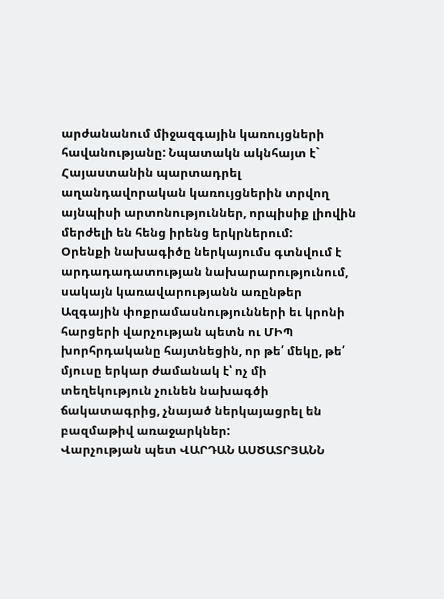արժանանում միջազգային կառույցների հավանությանը: Նպատակն ակնհայտ է` Հայաստանին պարտադրել աղանդավորական կառույցներին տրվող այնպիսի արտոնություններ, որպիսիք լիովին մերժելի են հենց իրենց երկրներում:
Օրենքի նախագիծը ներկայումս գտնվում է արդադադատության նախարարությունում, սակայն կառավարությանն առընթեր Ազգային փոքրամասնությունների եւ կրոնի հարցերի վարչության պետն ու ՄԻՊ խորհրդականը հայտնեցին, որ թե՛ մեկը, թե՛ մյուսը երկար ժամանակ է՝ ոչ մի տեղեկություն չունեն նախագծի ճակատագրից, չնայած ներկայացրել են բազմաթիվ առաջարկներ:
Վարչության պետ ՎԱՐԴԱՆ ԱՍԾԱՏՐՅԱՆՆ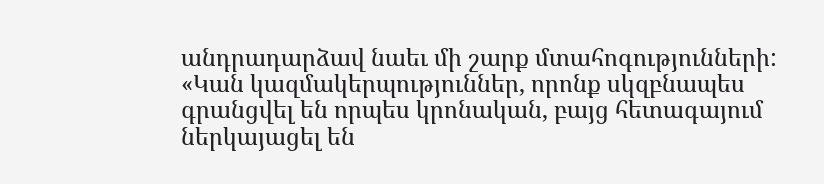անդրադարձավ նաեւ մի շարք մտահոգությունների: «Կան կազմակերպություններ, որոնք սկզբնապես գրանցվել են որպես կրոնական, բայց հետագայում ներկայացել են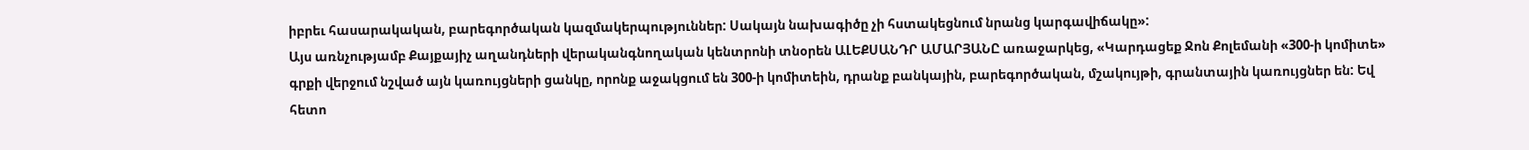իբրեւ հասարակական, բարեգործական կազմակերպություններ: Սակայն նախագիծը չի հստակեցնում նրանց կարգավիճակը»:
Այս առնչությամբ Քայքայիչ աղանդների վերականգնողական կենտրոնի տնօրեն ԱԼԵՔՍԱՆԴՐ ԱՄԱՐՅԱՆԸ առաջարկեց, «Կարդացեք Ջոն Քոլեմանի «300-ի կոմիտե» գրքի վերջում նշված այն կառույցների ցանկը, որոնք աջակցում են 300-ի կոմիտեին, դրանք բանկային, բարեգործական, մշակույթի, գրանտային կառույցներ են: Եվ հետո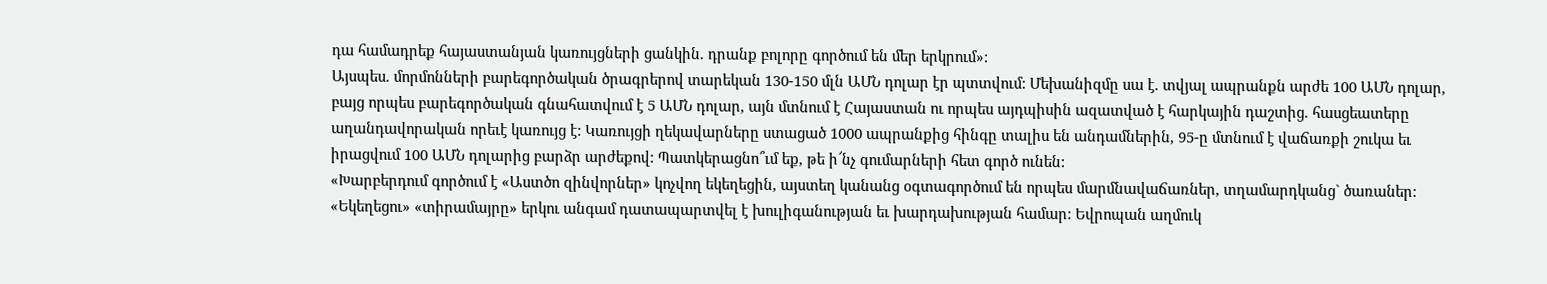դա համադրեք հայաստանյան կառույցների ցանկին. դրանք բոլորը գործում են մեր երկրում»:
Այսպես. մորմոնների բարեգործական ծրագրերով տարեկան 130-150 մլն ԱՄՆ դոլար էր պտտվում: Մեխանիզմը սա է. տվյալ ապրանքն արժե 100 ԱՄՆ դոլար, բայց որպես բարեգործական գնահատվում է 5 ԱՄՆ դոլար, այն մտնում է Հայաստան ու որպես այդպիսին ազատված է հարկային դաշտից. հասցեատերը աղանդավորական որեւէ կառույց է: Կառույցի ղեկավարները ստացած 1000 ապրանքից հինգը տալիս են անդամներին, 95-ը մտնում է վաճառքի շուկա եւ իրացվում 100 ԱՄՆ դոլարից բարձր արժեքով: Պատկերացնո՞ւմ եք, թե ի՜նչ գումարների հետ գործ ունեն:
«Խարբերդում գործում է «Աստծո զինվորներ» կոչվող եկեղեցին, այստեղ կանանց օգտագործում են որպես մարմնավաճառներ, տղամարդկանց` ծառաներ: «Եկեղեցու» «տիրամայրը» երկու անգամ դատապարտվել է խուլիգանության եւ խարդախության համար: Եվրոպան աղմուկ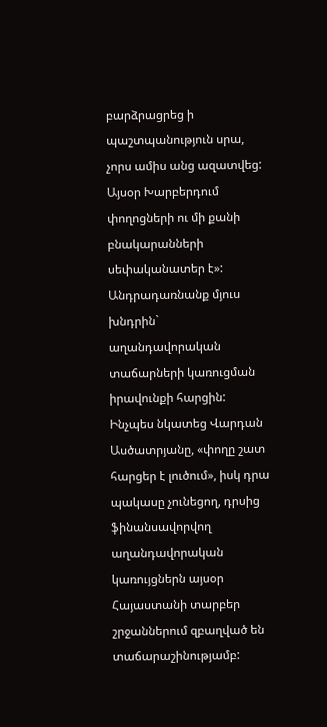բարձրացրեց ի պաշտպանություն սրա, չորս ամիս անց ազատվեց: Այսօր Խարբերդում փողոցների ու մի քանի բնակարանների սեփականատեր է»:
Անդրադառնանք մյուս խնդրին` աղանդավորական տաճարների կառուցման իրավունքի հարցին: Ինչպես նկատեց Վարդան Ասծատրյանը, «փողը շատ հարցեր է լուծում», իսկ դրա պակասը չունեցող, դրսից ֆինանսավորվող աղանդավորական կառույցներն այսօր Հայաստանի տարբեր շրջաններում զբաղված են տաճարաշինությամբ: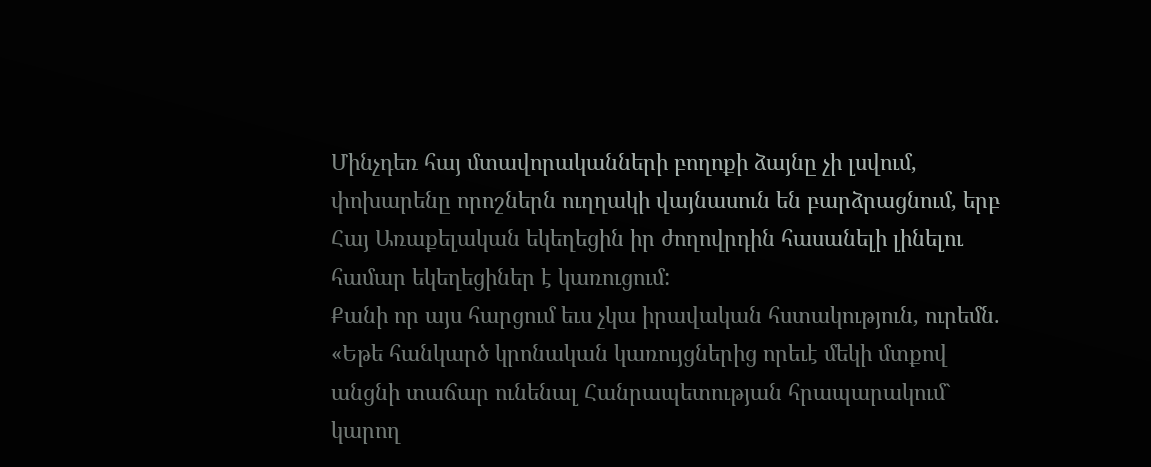Մինչդեռ հայ մտավորականների բողոքի ձայնը չի լսվում, փոխարենը որոշներն ուղղակի վայնասուն են բարձրացնում, երբ Հայ Առաքելական եկեղեցին իր ժողովրդին հասանելի լինելու համար եկեղեցիներ է կառուցում:
Քանի որ այս հարցում եւս չկա իրավական հստակություն, ուրեմն. «Եթե հանկարծ կրոնական կառույցներից որեւէ մեկի մտքով անցնի տաճար ունենալ Հանրապետության հրապարակում` կարող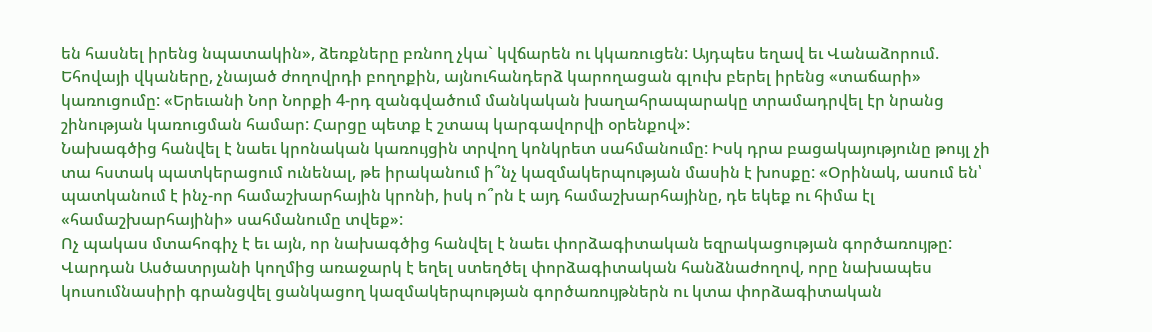են հասնել իրենց նպատակին», ձեռքները բռնող չկա` կվճարեն ու կկառուցեն: Այդպես եղավ եւ Վանաձորում. Եհովայի վկաները, չնայած ժողովրդի բողոքին, այնուհանդերձ կարողացան գլուխ բերել իրենց «տաճարի» կառուցումը: «Երեւանի Նոր Նորքի 4-րդ զանգվածում մանկական խաղահրապարակը տրամադրվել էր նրանց շինության կառուցման համար: Հարցը պետք է շտապ կարգավորվի օրենքով»:
Նախագծից հանվել է նաեւ կրոնական կառույցին տրվող կոնկրետ սահմանումը: Իսկ դրա բացակայությունը թույլ չի տա հստակ պատկերացում ունենալ, թե իրականում ի՞նչ կազմակերպության մասին է խոսքը: «Օրինակ, ասում են՝ պատկանում է ինչ-որ համաշխարհային կրոնի, իսկ ո՞րն է այդ համաշխարհայինը, դե եկեք ու հիմա էլ «համաշխարհայինի» սահմանումը տվեք»:
Ոչ պակաս մտահոգիչ է եւ այն, որ նախագծից հանվել է նաեւ փորձագիտական եզրակացության գործառույթը: Վարդան Ասծատրյանի կողմից առաջարկ է եղել ստեղծել փորձագիտական հանձնաժողով, որը նախապես կուսումնասիրի գրանցվել ցանկացող կազմակերպության գործառույթներն ու կտա փորձագիտական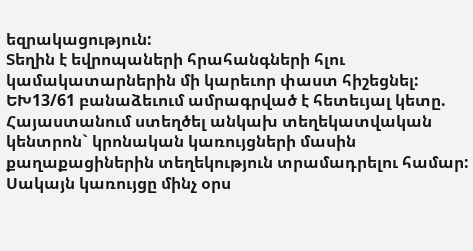եզրակացություն:
Տեղին է եվրոպաների հրահանգների հլու կամակատարներին մի կարեւոր փաստ հիշեցնել: ԵԽ13/61 բանաձեւում ամրագրված է հետեւյալ կետը. Հայաստանում ստեղծել անկախ տեղեկատվական կենտրոն` կրոնական կառույցների մասին քաղաքացիներին տեղեկություն տրամադրելու համար:
Սակայն կառույցը մինչ օրս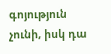գոյություն չունի, իսկ դա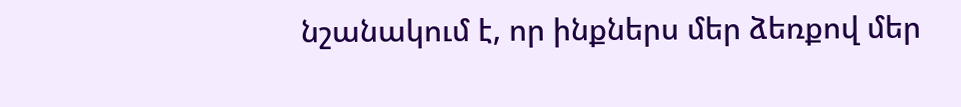նշանակում է, որ ինքներս մեր ձեռքով մեր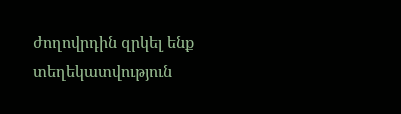ժողովրդին զրկել ենք տեղեկատվություն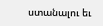ստանալու եւ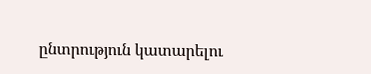ընտրություն կատարելու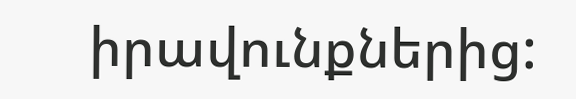իրավունքներից: